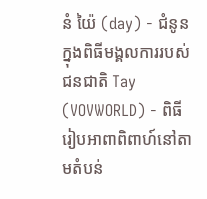នំ យ៉ៃ (day) - ជំនូនក្នុងពិធីមង្គលការរបស់ជនជាតិ Tay
(VOVWORLD) - ពិធីរៀបអាពាពិពាហ៍នៅតាមតំបន់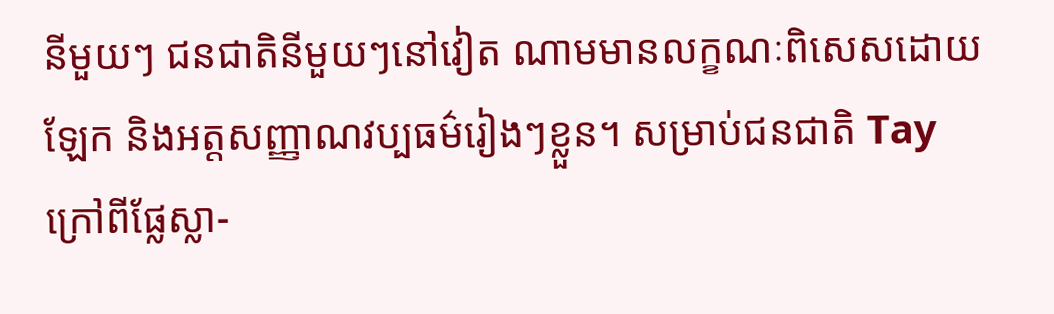នីមួយៗ ជនជាតិនីមួយៗនៅវៀត ណាមមានលក្ខណៈពិសេសដោយឡែក និងអត្តសញ្ញាណវប្បធម៌រៀងៗខ្លួន។ សម្រាប់ជនជាតិ Tay ក្រៅពីផ្លែស្លា-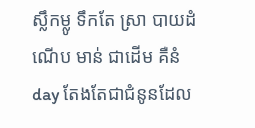ស្លឹកម្លូ ទឹកតែ ស្រា បាយដំណើប មាន់ ជាដើម គឺនំ day តែងតែជាជំនូនដែល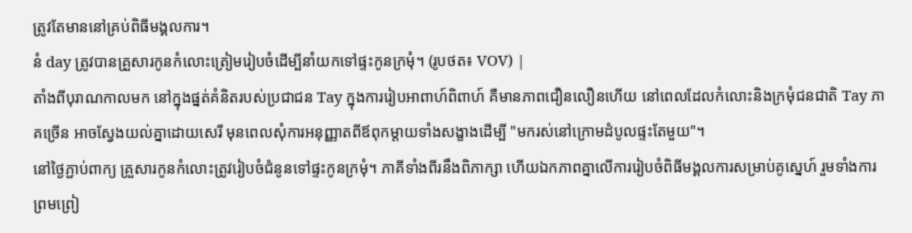ត្រូវតែមាននៅគ្រប់ពិធីមង្គលការ។
នំ day ត្រូវបានគ្រួសារកូនកំលោះត្រៀមរៀបចំដើម្បីនាំយកទៅផ្ទះកូនក្រមុំ។ (រូបថត៖ VOV) |
តាំងពីបុរាណកាលមក នៅក្នុងផ្នត់គំនិតរបស់ប្រជាជន Tay ក្នុងការរៀបអាពាហ៍ពិពាហ៍ គឺមានភាពជឿនលឿនហើយ នៅពេលដែលកំលោះនិងក្រមុំជនជាតិ Tay ភាគច្រើន អាចស្វែងយល់គ្នាដោយសេរី មុនពេលសុំការអនុញ្ញាតពីឪពុកម្តាយទាំងសង្ខាងដើម្បី "មករស់នៅក្រោមដំបូលផ្ទះតែមួយ"។
នៅថ្ងៃភ្ជាប់ពាក្យ គ្រួសារកូនកំលោះត្រូវរៀបចំជំនូនទៅផ្ទះកូនក្រមុំ។ ភាគីទាំងពីរនឹងពិភាក្សា ហើយឯកភាពគ្នាលើការរៀបចំពិធីមង្គលការសម្រាប់គូស្នេហ៍ រួមទាំងការព្រមព្រៀ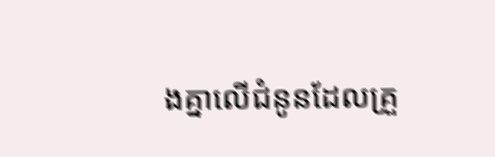ងគ្នាលើជំនូនដែលគ្រួ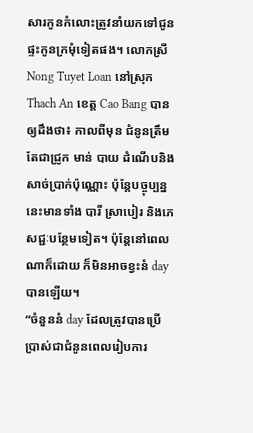សារកូនកំលោះត្រូវនាំយកទៅជូនផ្ទះកូនក្រមុំទៀតផង។ លោកស្រី Nong Tuyet Loan នៅស្រុក Thach An ខេត្ត Cao Bang បានឲ្យដឹងថា៖ កាលពីមុន ជំនូនត្រឹមតែជាជ្រូក មាន់ បាយ ដំណើបនិងសាច់ប្រាក់ប៉ុណ្ណោះ ប៉ុន្តែបច្ចុប្បន្ននេះមានទាំង បារី ស្រាបៀរ និងភេសជ្ជៈបន្ថែមទៀត។ ប៉ុន្តែនៅពេលណាក៏ដោយ ក៏មិនអាចខ្វះនំ day បានឡើយ។
“ចំនួននំ day ដែលត្រូវបានប្រើប្រាស់ជាជំនូនពេលរៀបការ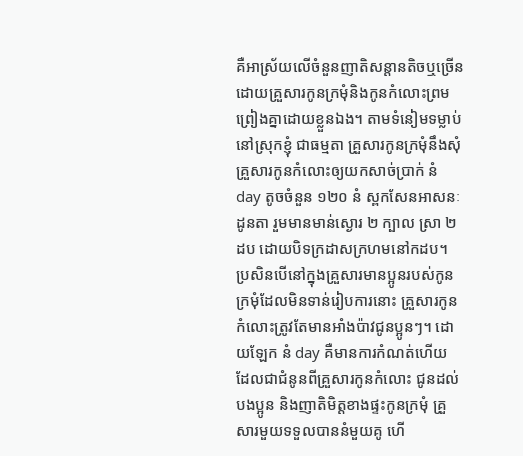គឺអាស្រ័យលើចំនួនញាតិសន្តានតិចឬច្រើន ដោយគ្រួសារកូនក្រមុំនិងកូនកំលោះព្រមព្រៀងគ្នាដោយខ្លួនឯង។ តាមទំនៀមទម្លាប់នៅស្រុកខ្ញុំ ជាធម្មតា គ្រួសារកូនក្រមុំនឹងសុំគ្រួសារកូនកំលោះឲ្យយកសាច់ប្រាក់ នំ day តូចចំនួន ១២០ នំ ស្ពកសែនអាសនៈដូនតា រួមមានមាន់ស្ងោរ ២ ក្បាល ស្រា ២ ដប ដោយបិទក្រដាសក្រហមនៅកដប។ ប្រសិនបើនៅក្នុងគ្រួសារមានប្អូនរបស់កូនក្រមុំដែលមិនទាន់រៀបការនោះ គ្រួសារកូនកំលោះត្រូវតែមានអាំងប៉ាវជូនប្អូនៗ។ ដោយឡែក នំ day គឺមានការកំណត់ហើយ ដែលជាជំនូនពីគ្រួសារកូនកំលោះ ជូនដល់បងប្អូន និងញាតិមិត្តខាងផ្ទះកូនក្រមុំ គ្រួសារមួយទទួលបាននំមួយគូ ហើ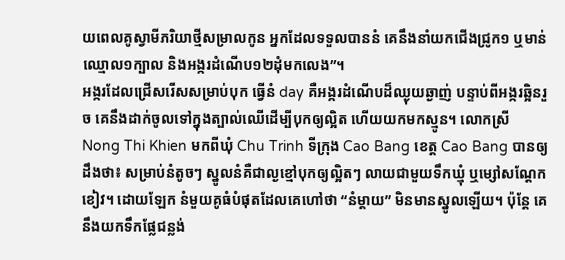យពេលគូស្វាមីភរិយាថ្មីសម្រាលកូន អ្នកដែលទទួលបាននំ គេនឹងនាំយកជើងជ្រូក១ ឬមាន់ឈ្មោល១ក្បាល និងអង្ករដំណើប១២ដុំមកលេង”។
អង្ករដែលជ្រើសរើសសម្រាប់បុក ធ្វើនំ day គឺអង្ករដំណើបដ៏ឈ្ងុយឆ្ងាញ់ បន្ទាប់ពីអង្ករឆ្អិនរួច គេនឹងដាក់ចូលទៅក្នុងត្បាល់ឈើដើម្បីបុកឲ្យល្អិត ហើយយកមកស្មូន។ លោកស្រី Nong Thi Khien មកពីឃុំ Chu Trinh ទីក្រុង Cao Bang ខេត្ត Cao Bang បានឲ្យដឹងថា៖ សម្រាប់នំតូចៗ ស្នូលនំគឺជាល្ងខ្មៅបុកឲ្យល្អិតៗ លាយជាមួយទឹកឃ្មុំ ឬម្សៅសណ្តែកខៀវ។ ដោយឡែក នំមួយគូធំបំផុតដែលគេហៅថា “នំម្ដាយ” មិនមានស្នូលឡើយ។ ប៉ុន្តែ គេនឹងយកទឹកផ្លែជន្លង់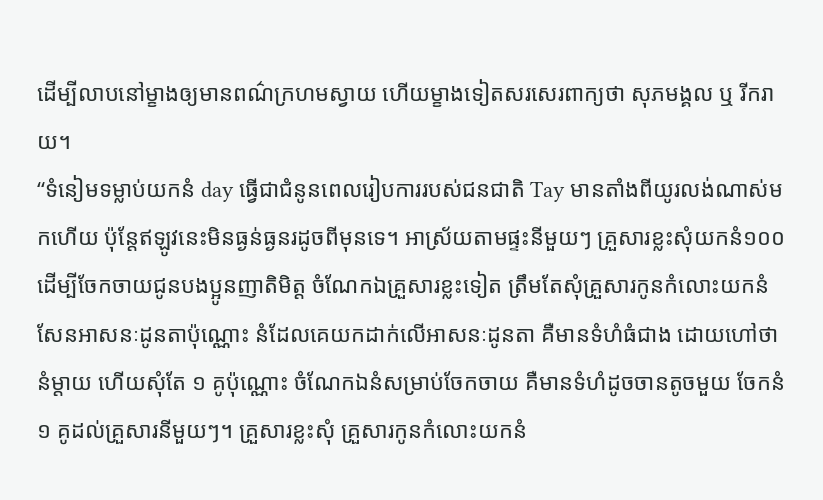ដើម្បីលាបនៅម្ខាងឲ្យមានពណ៌ក្រហមស្វាយ ហើយម្ខាងទៀតសរសេរពាក្យថា សុភមង្គល ឬ រីករាយ។
“ទំនៀមទម្លាប់យកនំ day ធ្វើជាជំនូនពេលរៀបការរបស់ជនជាតិ Tay មានតាំងពីយូរលង់ណាស់មកហើយ ប៉ុន្តែឥឡូវនេះមិនធ្ងន់ធ្ងនរដូចពីមុនទេ។ អាស្រ័យតាមផ្ទះនីមួយៗ គ្រួសារខ្លះសុំយកនំ១០០ដើម្បីចែកចាយជូនបងប្អូនញាតិមិត្ត ចំណែកឯគ្រួសារខ្លះទៀត ត្រឹមតែសុំគ្រួសារកូនកំលោះយកនំសែនអាសនៈដូនតាប៉ុណ្ណោះ នំដែលគេយកដាក់លើអាសនៈដូនតា គឺមានទំហំធំជាង ដោយហៅថា នំម្តាយ ហើយសុំតែ ១ គូប៉ុណ្ណោះ ចំណែកឯនំសម្រាប់ចែកចាយ គឺមានទំហំដូចចានតូចមួយ ចែកនំ ១ គូដល់គ្រួសារនីមួយៗ។ គ្រួសារខ្លះសុំ គ្រួសារកូនកំលោះយកនំ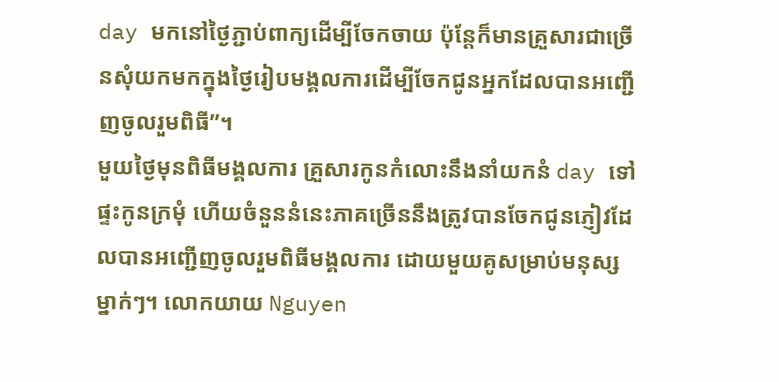day មកនៅថ្ងៃភ្ជាប់ពាក្យដើម្បីចែកចាយ ប៉ុន្តែក៏មានគ្រួសារជាច្រើនសុំយកមកក្នុងថ្ងៃរៀបមង្គលការដើម្បីចែកជូនអ្នកដែលបានអញ្ជើញចូលរួមពិធី”។
មួយថ្ងៃមុនពិធីមង្គលការ គ្រួសារកូនកំលោះនឹងនាំយកនំ day ទៅផ្ទះកូនក្រមុំ ហើយចំនួននំនេះភាគច្រើននឹងត្រូវបានចែកជូនភ្ញៀវដែលបានអញ្ជើញចូលរួមពិធីមង្គលការ ដោយមួយគូសម្រាប់មនុស្សម្នាក់ៗ។ លោកយាយ Nguyen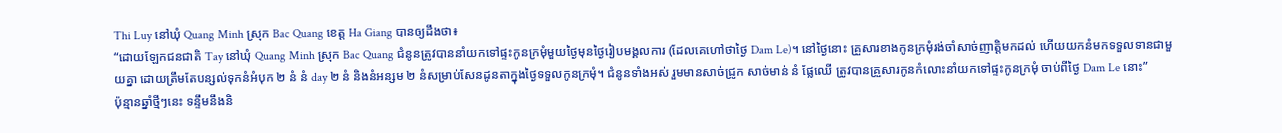Thi Luy នៅឃុំ Quang Minh ស្រុក Bac Quang ខេត្ត Ha Giang បានឲ្យដឹងថា៖
“ដោយឡែកជនជាតិ Tay នៅឃុំ Quang Minh ស្រុក Bac Quang ជំនូនត្រូវបាននាំយកទៅផ្ទះកូនក្រមុំមួយថ្ងៃមុនថ្ងៃរៀបមង្គលការ (ដែលគេហៅថាថ្ងៃ Dam Le)។ នៅថ្ងៃនោះ គ្រួសារខាងកូនក្រមុំរង់ចាំសាច់ញាត្តិមកដល់ ហើយយកនំមកទទួលទានជាមួយគ្នា ដោយត្រឹមតែបន្សល់ទុកនំអំបុក ២ នំ នំ day ២ នំ និងនំអន្សម ២ នំសម្រាប់សែនដូនតាក្នុងថ្ងៃទទួលកូនក្រមុំ។ ជំនូនទាំងអស់ រួមមានសាច់ជ្រូក សាច់មាន់ នំ ផ្លែឈើ ត្រូវបានគ្រួសារកូនកំលោះនាំយកទៅផ្ទះកូនក្រមុំ ចាប់ពីថ្ងៃ Dam Le នោះ”
ប៉ុន្មានឆ្នាំថ្មីៗនេះ ទន្ទឹមនឹងនិ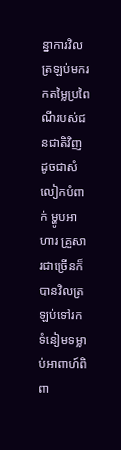ន្នាការវិលត្រឡប់មករកតម្លៃប្រពៃណីរបស់ជនជាតិវិញ ដូចជាសំលៀកបំពាក់ ម្ហូបអាហារ គ្រួសារជាច្រើនក៏បានវិលត្រឡប់ទៅរកទំនៀមទម្លាប់អាពាហ៍ពិពា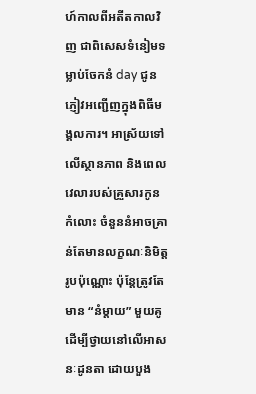ហ៍កាលពីអតីតកាលវិញ ជាពិសេសទំនៀមទម្លាប់ចែកនំ day ជូនភ្ញៀវអញ្ជើញក្នុងពិធីមង្គលការ។ អាស្រ័យទៅលើស្ថានភាព និងពេលវេលារបស់គ្រួសារកូនកំលោះ ចំនួននំអាចគ្រាន់តែមានលក្ខណៈនិមិត្តរូបប៉ុណ្ណោះ ប៉ុន្តែត្រូវតែមាន “នំម្តាយ” មួយគូ ដើម្បីថ្វាយនៅលើអាសនៈដូនតា ដោយបួង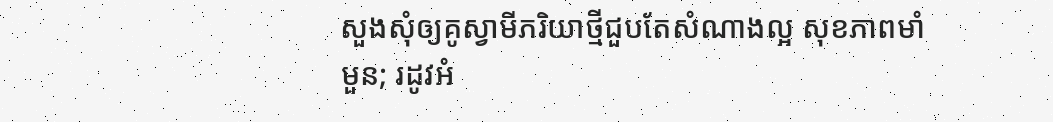សួងសុំឲ្យគូស្វាមីភរិយាថ្មីជួបតែសំណាងល្អ សុខភាពមាំមួន; រដូវអំ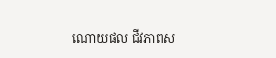ណោយផល ជីវភាពស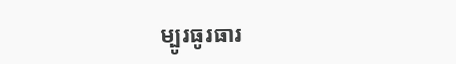ម្បូរធូរធារ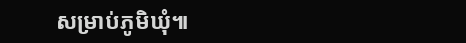សម្រាប់ភូមិឃុំ៕